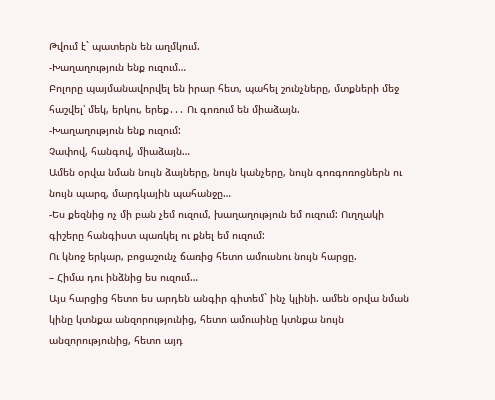Թվում է` պատերն են աղմկում.
-Խաղաղություն ենք ուզում…
Բոլորը պայմանավորվել են իրար հետ, պահել շունչները, մտքների մեջ հաշվել՝ մեկ, երկու, երեք․․․ Ու գոռում են միաձայն.
-Խաղաղություն ենք ուզում:
Չափով, հանգով, միաձայն…
Ամեն օրվա նման նույն ձայները, նույն կանչերը, նույն գոռգոռոցներն ու նույն պարզ, մարդկային պահանջը…
-Ես քեզնից ոչ մի բան չեմ ուզում, խաղաղություն եմ ուզում: Ուղղակի գիշերը հանգիստ պառկել ու քնել եմ ուզում:
Ու կնոջ երկար, բոցաշունչ ճառից հետո ամուսնու նույն հարցը.
– Հիմա դու ինձնից ես ուզում…
Այս հարցից հետո ես արդեն անգիր գիտեմ` ինչ կլինի. ամեն օրվա նման կինը կտնքա անզորությունից, հետո ամուսինը կտնքա նույն անզորությունից, հետո այդ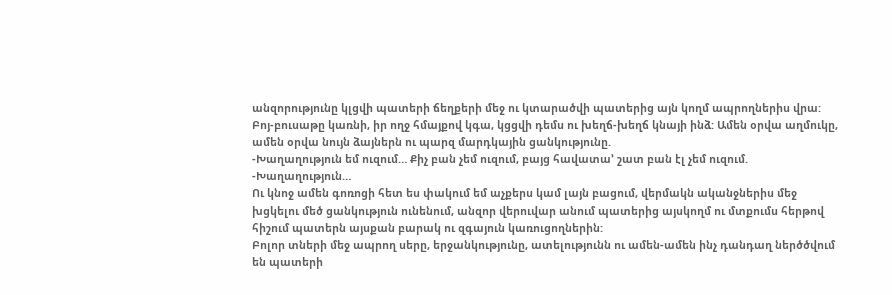անզորությունը կլցվի պատերի ճեղքերի մեջ ու կտարածվի պատերից այն կողմ ապրողներիս վրա: Բոյ-բուսաթը կառնի, իր ողջ հմայքով կգա, կցցվի դեմս ու խեղճ-խեղճ կնայի ինձ: Ամեն օրվա աղմուկը, ամեն օրվա նույն ձայներն ու պարզ մարդկային ցանկությունը.
-Խաղաղություն եմ ուզում… Քիչ բան չեմ ուզում, բայց հավատա’ շատ բան էլ չեմ ուզում.
-Խաղաղություն…
Ու կնոջ ամեն գոռոցի հետ ես փակում եմ աչքերս կամ լայն բացում, վերմակն ականջներիս մեջ խցկելու մեծ ցանկություն ունենում, անզոր վերուվար անում պատերից այսկողմ ու մտքումս հերթով հիշում պատերն այսքան բարակ ու զգայուն կառուցողներին:
Բոլոր տների մեջ ապրող սերը, երջանկությունը, ատելությունն ու ամեն-ամեն ինչ դանդաղ ներծծվում են պատերի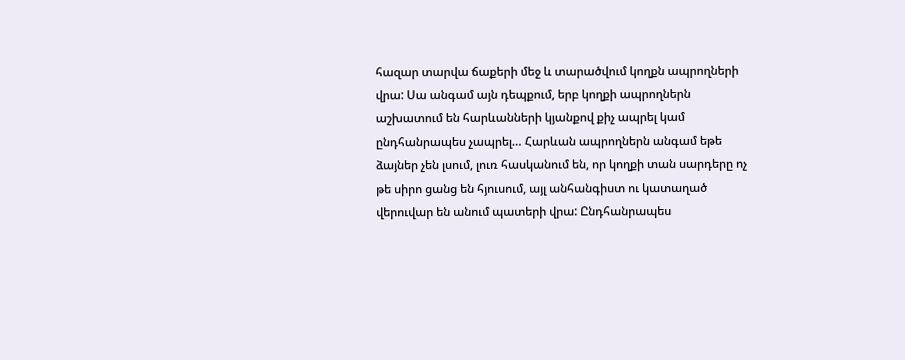հազար տարվա ճաքերի մեջ և տարածվում կողքն ապրողների վրա: Սա անգամ այն դեպքում, երբ կողքի ապրողներն աշխատում են հարևանների կյանքով քիչ ապրել կամ ընդհանրապես չապրել… Հարևան ապրողներն անգամ եթե ձայներ չեն լսում, լուռ հասկանում են, որ կողքի տան սարդերը ոչ թե սիրո ցանց են հյուսում, այլ անհանգիստ ու կատաղած վերուվար են անում պատերի վրա: Ընդհանրապես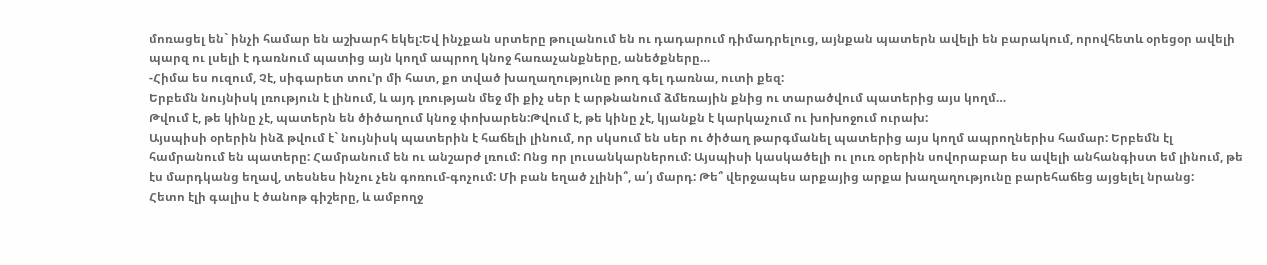մոռացել են` ինչի համար են աշխարհ եկել:Եվ ինչքան սրտերը թուլանում են ու դադարում դիմադրելուց, այնքան պատերն ավելի են բարակում, որովհետև օրեցօր ավելի պարզ ու լսելի է դառնում պատից այն կողմ ապրող կնոջ հառաչանքները, անեծքները…
-Հիմա ես ուզում, Չէ, սիգարետ տու’ր մի հատ, քո տված խաղաղությունը թող գել դառնա, ուտի քեզ:
Երբեմն նույնիսկ լռություն է լինում, և այդ լռության մեջ մի քիչ սեր է արթնանում ձմեռային քնից ու տարածվում պատերից այս կողմ…
Թվում է, թե կինը չէ, պատերն են ծիծաղում կնոջ փոխարեն:Թվում է, թե կինը չէ, կյանքն է կարկաչում ու խոխոջում ուրախ:
Այսպիսի օրերին ինձ թվում է` նույնիսկ պատերին է հաճելի լինում, որ սկսում են սեր ու ծիծաղ թարգմանել պատերից այս կողմ ապրողներիս համար: Երբեմն էլ համրանում են պատերը: Համրանում են ու անշարժ լռում: Ոնց որ լուսանկարներում: Այսպիսի կասկածելի ու լուռ օրերին սովորաբար ես ավելի անհանգիստ եմ լինում, թե էս մարդկանց եղավ, տեսնես ինչու չեն գոռում-գոչում: Մի բան եղած չլինի՞, ա՛յ մարդ: Թե՞ վերջապես արքայից արքա խաղաղությունը բարեհաճեց այցելել նրանց:
Հետո էլի գալիս է ծանոթ գիշերը, և ամբողջ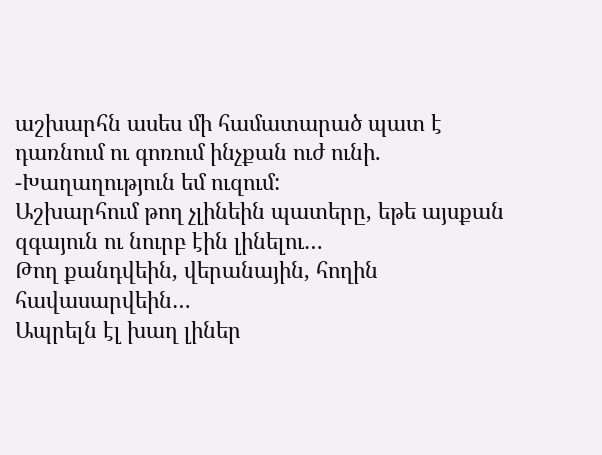աշխարհն ասես մի համատարած պատ է դառնում ու գոռում ինչքան ուժ ունի.
-Խաղաղություն եմ ուզում:
Աշխարհում թող չլինեին պատերը, եթե այսքան զգայուն ու նուրբ էին լինելու…
Թող քանդվեին, վերանային, հողին հավասարվեին…
Ապրելն էլ խաղ լիներ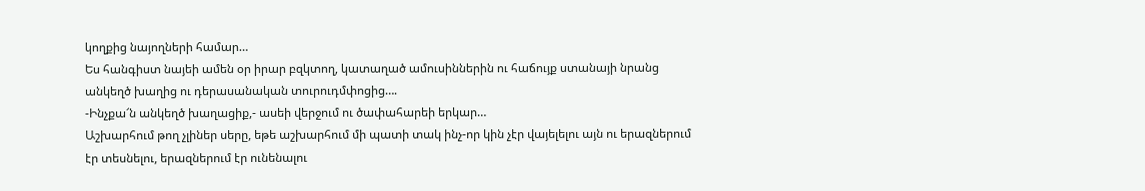կողքից նայողների համար…
Ես հանգիստ նայեի ամեն օր իրար բզկտող, կատաղած ամուսիններին ու հաճույք ստանայի նրանց անկեղծ խաղից ու դերասանական տուրուդմփոցից….
-Ինչքա՜ն անկեղծ խաղացիք,- ասեի վերջում ու ծափահարեի երկար…
Աշխարհում թող չլիներ սերը, եթե աշխարհում մի պատի տակ ինչ-որ կին չէր վայելելու այն ու երազներում էր տեսնելու, երազներում էր ունենալու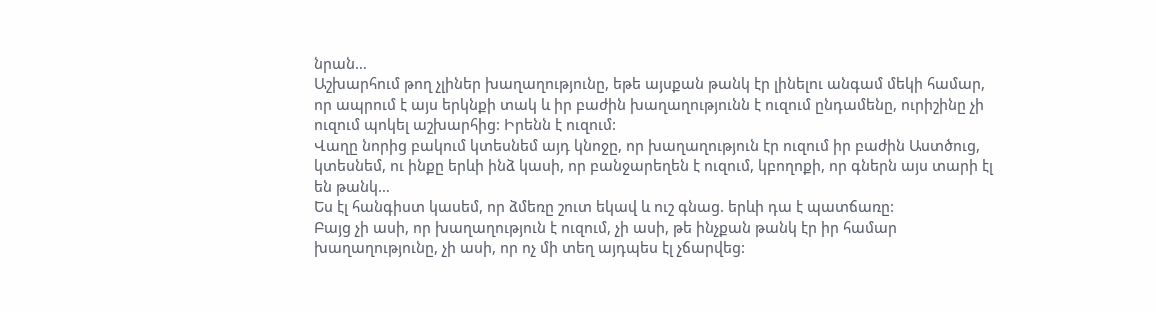նրան…
Աշխարհում թող չլիներ խաղաղությունը, եթե այսքան թանկ էր լինելու անգամ մեկի համար, որ ապրում է այս երկնքի տակ և իր բաժին խաղաղությունն է ուզում ընդամենը, ուրիշինը չի ուզում պոկել աշխարհից: Իրենն է ուզում:
Վաղը նորից բակում կտեսնեմ այդ կնոջը, որ խաղաղություն էր ուզում իր բաժին Աստծուց, կտեսնեմ, ու ինքը երևի ինձ կասի, որ բանջարեղեն է ուզում, կբողոքի, որ գներն այս տարի էլ են թանկ…
Ես էլ հանգիստ կասեմ, որ ձմեռը շուտ եկավ և ուշ գնաց. երևի դա է պատճառը:
Բայց չի ասի, որ խաղաղություն է ուզում, չի ասի, թե ինչքան թանկ էր իր համար խաղաղությունը, չի ասի, որ ոչ մի տեղ այդպես էլ չճարվեց: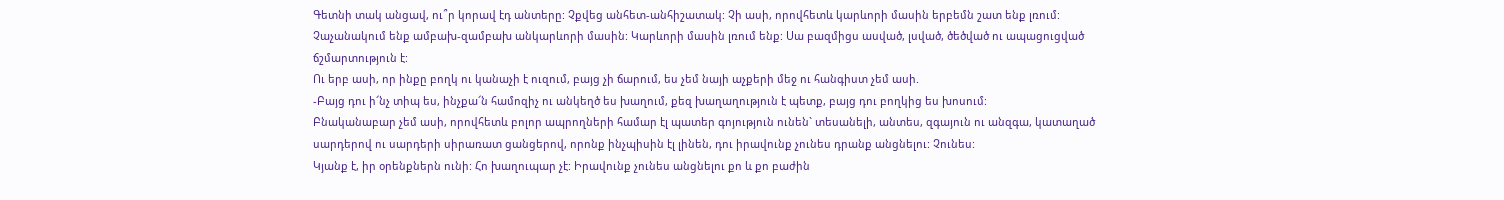Գետնի տակ անցավ, ու՞ր կորավ էդ անտերը: Չքվեց անհետ-անհիշատակ: Չի ասի, որովհետև կարևորի մասին երբեմն շատ ենք լռում: Չաչանակում ենք ամբախ-զամբախ անկարևորի մասին: Կարևորի մասին լռում ենք: Սա բազմիցս ասված, լսված, ծեծված ու ապացուցված ճշմարտություն է:
Ու երբ ասի, որ ինքը բողկ ու կանաչի է ուզում, բայց չի ճարում, ես չեմ նայի աչքերի մեջ ու հանգիստ չեմ ասի.
-Բայց դու ի՜նչ տիպ ես, ինչքա՜ն համոզիչ ու անկեղծ ես խաղում, քեզ խաղաղություն է պետք, բայց դու բողկից ես խոսում:
Բնականաբար չեմ ասի, որովհետև բոլոր ապրողների համար էլ պատեր գոյություն ունեն` տեսանելի, անտես, զգայուն ու անզգա, կատաղած սարդերով ու սարդերի սիրառատ ցանցերով, որոնք ինչպիսին էլ լինեն, դու իրավունք չունես դրանք անցնելու: Չունես:
Կյանք է, իր օրենքներն ունի: Հո խաղուպար չէ: Իրավունք չունես անցնելու քո և քո բաժին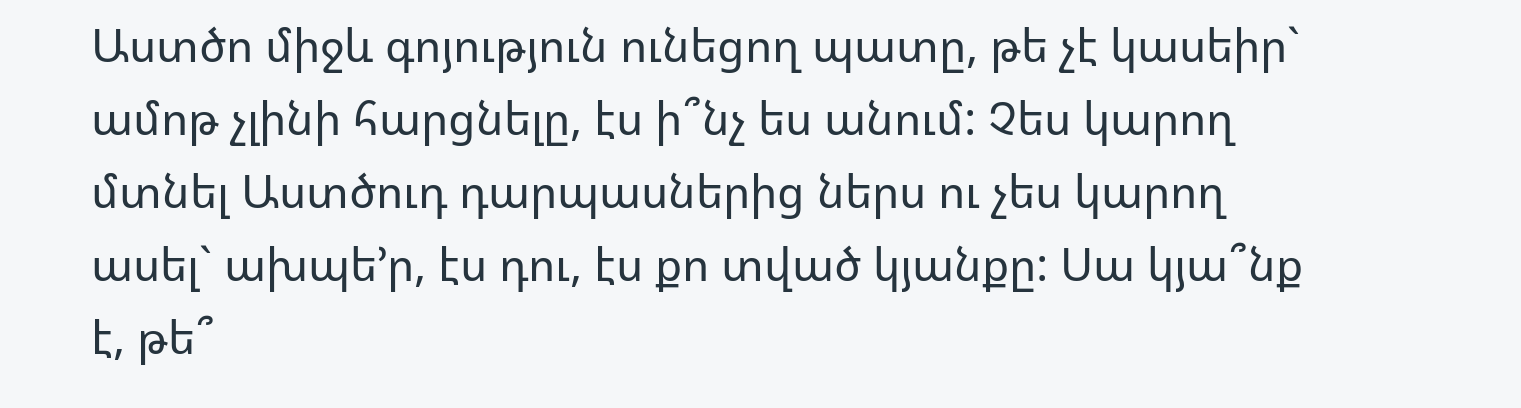Աստծո միջև գոյություն ունեցող պատը, թե չէ կասեիր` ամոթ չլինի հարցնելը, էս ի՞նչ ես անում: Չես կարող մտնել Աստծուդ դարպասներից ներս ու չես կարող ասել` ախպե’ր, էս դու, էս քո տված կյանքը: Սա կյա՞նք է, թե՞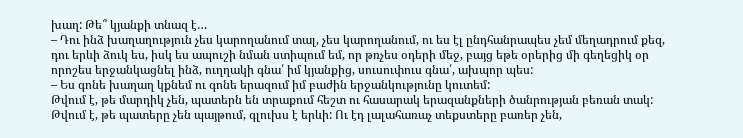խաղ: Թե՞ կյանքի տնազ է…
– Դու ինձ խաղաղություն չես կարողանում տալ, չես կարողանում, ու ես էլ ընդհանրապես չեմ մեղադրում քեզ, դու երևի ձուկ ես, իսկ ես ապուշի նման ստիպում եմ, որ թռչես օդերի մեջ, բայց եթե օրերից մի գեղեցիկ օր որոշես երջանկացնել ինձ, ուղղակի գնա՛ իմ կյանքից, սուսուփուս գնա՛, ախպոր պես:
– Ես գոնե խաղաղ կքնեմ ու գոնե երազում իմ բաժին երջանկությունը կուտեմ:
Թվում է, թե մարդիկ չեն, պատերն են տրաքում հեշտ ու հասարակ երազանքների ծանրության բեռան տակ: Թվում է, թե պատերը չեն պայթում, գլուխս է երևի: Ու էդ լալահառաչ տեքստերը բառեր չեն,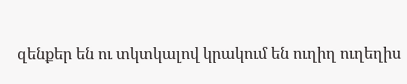զենքեր են ու տկտկալով կրակում են ուղիղ ուղեղիս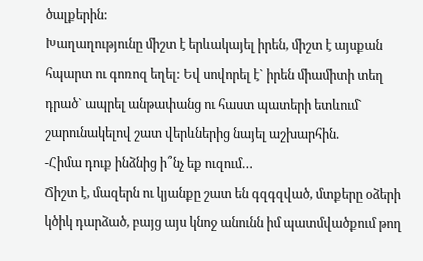ծալքերին:
Խաղաղությունը միշտ է երևակայել իրեն, միշտ է այսքան հպարտ ու գոռոզ եղել: Եվ սովորել է` իրեն միամիտի տեղ դրած` ապրել անթափանց ու հաստ պատերի ետևում` շարունակելով շատ վերևներից նայել աշխարհին.
-Հիմա դուք ինձնից ի՞նչ եք ուզում…
Ճիշտ է, մազերն ու կյանքը շատ են գզգզված, մտքերը օձերի կծիկ դարձած, բայց այս կնոջ անունն իմ պատմվածքում թող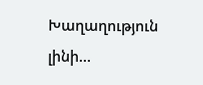Խաղաղություն լինի…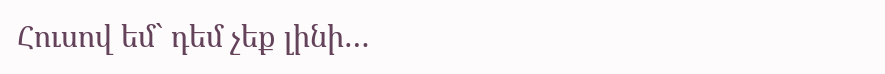Հուսով եմ` դեմ չեք լինի…